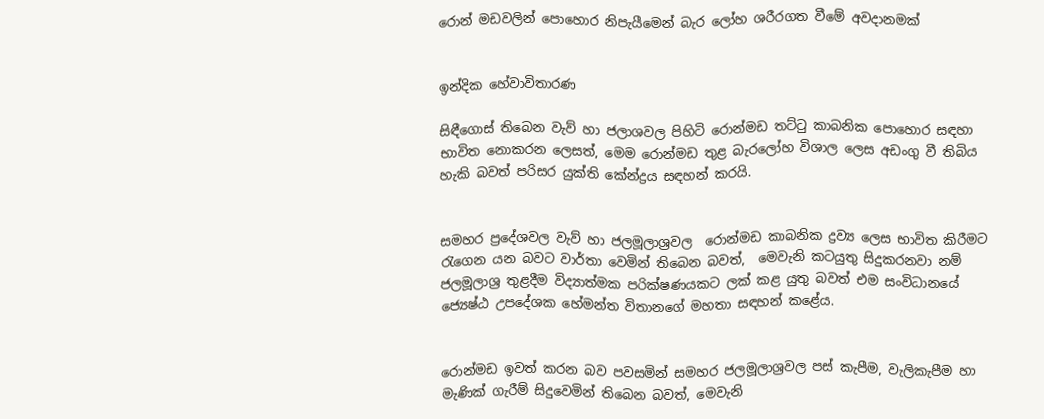රොන් මඩවලින් පොහොර නිපැයීමෙන් බැර ලෝහ ශරීරගත වීමේ අවදානමක්


ඉන්දික හේවාවිතාරණ

සිඳීගොස් තිබෙන වැව් හා ජලාශවල පිහිටි රොන්මඩ තට්ටු කාබනික පොහොර සඳහා භාවිත නොකරන ලෙසත්, මෙම රොන්මඩ තුළ බැරලෝහ විශාල ලෙස අඩංගු වී තිබිය හැකි බවත් පරිසර යුක්ති කේන්ද්‍රය සඳහන් කරයි.


සමහර ප්‍රදේශවල වැව් හා ජලමූලාශ්‍රවල  රොන්මඩ කාබනික ද්‍රව්‍ය ලෙස භාවිත කිරීමට රැගෙන යන බවට වාර්තා වෙමින් තිබෙන බවත්,  මෙවැනි කටයුතු සිදුකරනවා නම් ජලමූලාශ්‍ර තුළදීම විද්‍යාත්මක පරික්ෂණයකට ලක් කළ යුතු බවත් එම සංවිධානයේ ජ්‍යෙෂ්ඨ උපදේශක හේමන්ත විතානගේ මහතා සඳහන් කළේය.


රොන්මඩ ඉවත් කරන බව පවසමින් සමහර ජලමූලාශ්‍රවල පස් කැපීම, වැලිකැපීම හා මැණික් ගැරීම් සිදුවෙමින් තිබෙන බවත්, මෙවැනි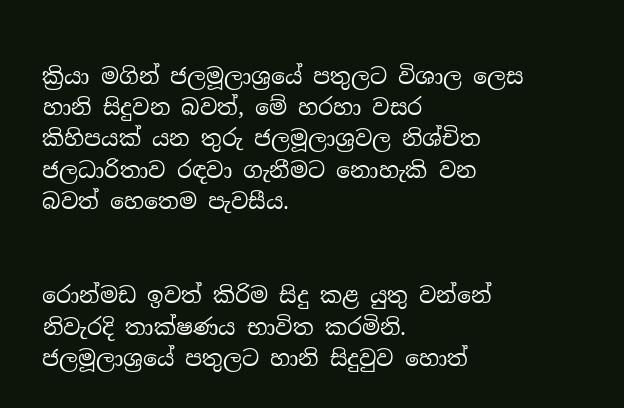ක්‍රියා මගින් ජලමූලාශ්‍රයේ පතුලට විශාල ලෙස හානි සිදුවන බවත්, මේ හරහා වසර කිහිපයක් යන තුරු ජලමූලාශ්‍රවල නිශ්චිත ජලධාරිතාව රඳවා ගැනීමට නොහැකි වන බවත් හෙතෙම පැවසීය.


රොන්මඩ ඉවත් කිරිම සිදු කළ යුතු වන්නේ නිවැරදි තාක්ෂණය භාවිත කරමිනි.  ජලමූලාශ්‍රයේ පතුලට හානි සිදුවුව හොත්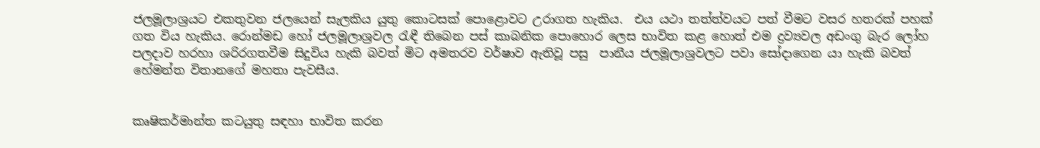ජලමූලාශ්‍රයට එකතුවන ජලයෙන් සැලකිය යුතු කොටසක් පොළොවට උරාගත හැකිය.  එය යථා තත්ත්වයට පත් වීමට වසර හතරක් පහක් ගත විය හැකිය. රොන්මඩ හෝ ජලමූලාශ්‍රවල රැඳී තිබෙන පස් කාබනික පොහොර ලෙස භාවිත කළ හොත් එම ද්‍රව්‍යවල අඩංගු බැර ලෝහ පලදාව හරහා ශරිරගතවීම සිදුවිය හැකි බවත් මිට අමතරව වර්ෂාව ඇතිවූ පසු  පානීය ජලමූලාශ්‍රවලට පවා සෝදාගෙන යා හැකි බවත් හේමන්ත විතානගේ මහතා පැවසීය.


කෘෂිකර්මාන්ත කටයුතු සඳහා භාවිත කරන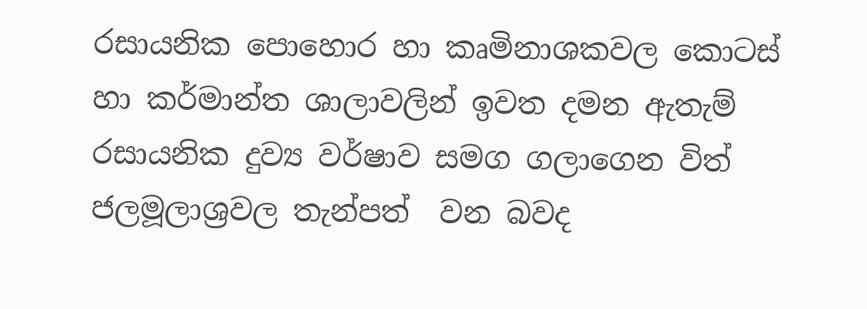රසායනික පොහොර හා කෘමිනාශකවල කොටස් හා කර්මාන්ත ශාලාවලින් ඉවත දමන ඇතැම් රසායනික දුව්‍ය වර්ෂාව සමග ගලාගෙන විත් ජලමූලාශ්‍රවල තැන්පත්  වන බවද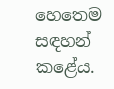හෙතෙම සඳහන් කළේය.